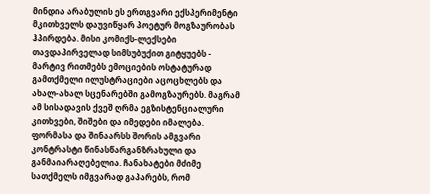მინდია არაბულის ეს ერთგვარი ექსპერიმენტი მკითხველს დაუვიწყარ პოეტურ მოგზაურობას ჰპირდება. მისი კომიქს-ლექსები თავდაპირველად სიმსუბუქით გიტყუებს - მარტივ რითმებს ემოციების ოსტატურად გამთქმელი ილუსტრაციები აცოცხლებს და ახალ-ახალ სცენარებში გამოგზაურებს. მაგრამ ამ სისადავის ქვეშ ღრმა ეგზისტენციალური კითხვები, შიშები და იმედები იმალება.
ფორმასა და შინაარსს შორის ამგვარი კონტრასტი წინასწარგანზრახული და განმაიარაღებელია. ჩანახატები მძიმე სათქმელს იმგვარად გაპარებს, რომ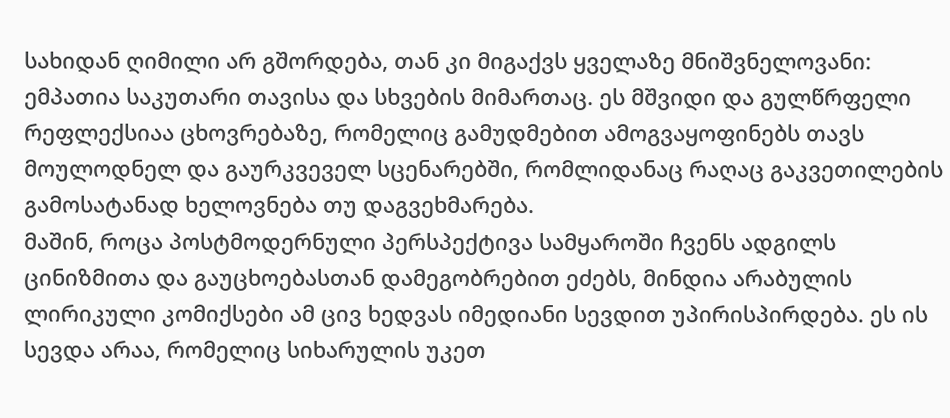სახიდან ღიმილი არ გშორდება, თან კი მიგაქვს ყველაზე მნიშვნელოვანი: ემპათია საკუთარი თავისა და სხვების მიმართაც. ეს მშვიდი და გულწრფელი რეფლექსიაა ცხოვრებაზე, რომელიც გამუდმებით ამოგვაყოფინებს თავს მოულოდნელ და გაურკვეველ სცენარებში, რომლიდანაც რაღაც გაკვეთილების გამოსატანად ხელოვნება თუ დაგვეხმარება.
მაშინ, როცა პოსტმოდერნული პერსპექტივა სამყაროში ჩვენს ადგილს ცინიზმითა და გაუცხოებასთან დამეგობრებით ეძებს, მინდია არაბულის ლირიკული კომიქსები ამ ცივ ხედვას იმედიანი სევდით უპირისპირდება. ეს ის სევდა არაა, რომელიც სიხარულის უკეთ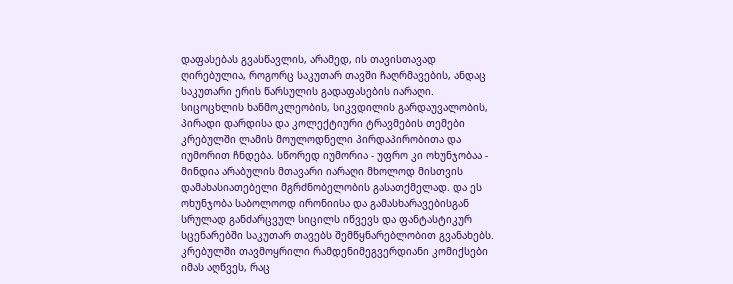დაფასებას გვასწავლის, არამედ, ის თავისთავად ღირებულია, როგორც საკუთარ თავში ჩაღრმავების, ანდაც საკუთარი ერის წარსულის გადაფასების იარაღი.
სიცოცხლის ხანმოკლეობის, სიკვდილის გარდაუვალობის, პირადი დარდისა და კოლექტიური ტრავმების თემები კრებულში ლამის მოულოდნელი პირდაპირობითა და იუმორით ჩნდება. სწორედ იუმორია - უფრო კი ოხუნჯობაა - მინდია არაბულის მთავარი იარაღი მხოლოდ მისთვის დამახასიათებელი მგრძნობელობის გასათქმელად. და ეს ოხუნჯობა საბოლოოდ ირონიისა და გამასხარავებისგან სრულად განძარცვულ სიცილს იწვევს და ფანტასტიკურ სცენარებში საკუთარ თავებს შემწყნარებლობით გვანახებს.
კრებულში თავმოყრილი რამდენიმეგვერდიანი კომიქსები იმას აღწვეს, რაც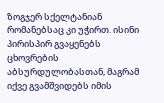ზოგჯერ სქელტანიან რომანებსაც კი უჭირთ. ისინი პირისპირ გვაყენებს ცხოვრების აბსურდულობასთან, მაგრამ იქვე გვამშვიდებს იმის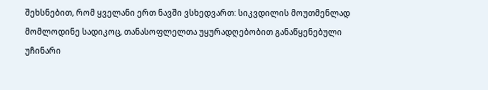შეხსნებით, რომ ყველანი ერთ ნავში ვსხედვართ: სიკვდილის მოუთმენლად მომლოდინე სადიკოც, თანასოფლელთა უყურადღებობით განაწყენებული უჩინარი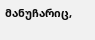მანუჩარიც,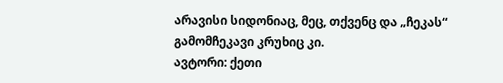არავისი სიდონიაც, მეც, თქვენც და „ჩეკას“ გამომჩეკავი კრუხიც კი.
ავტორი: ქეთი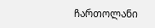ჩართოლანი